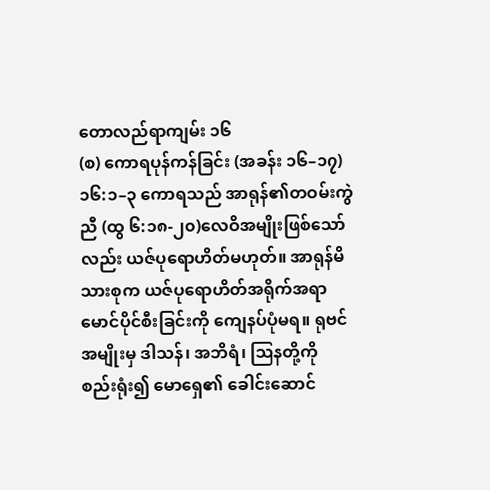တောလည်ရာကျမ်း ၁၆
(စ) ကောရပုန်ကန်ခြင်း (အခန်း ၁၆–၁၇)
၁၆:၁–၃ ကောရသည် အာရုန်၏တဝမ်းကွဲညီ (ထွ ၆:၁၈-၂၀)လေဝိအမျိုးဖြစ်သော်လည်း ယဇ်ပုရောဟိတ်မဟုတ်။ အာရုန်မိသားစုက ယဇ်ပုရောဟိတ်အရိုက်အရာ မောင်ပိုင်စီးခြင်းကို ကျေနပ်ပုံမရ။ ရုဗင်အမျိုးမှ ဒါသန်၊ အဘိရံ၊ ဩနတို့ကို စည်းရုံး၍ မောရှေ၏ ခေါင်းဆောင်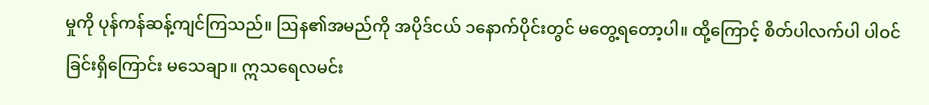မှုကို ပုန်ကန်ဆန့်ကျင်ကြသည်။ ဩန၏အမည်ကို အပိုဒ်ငယ် ၁နောက်ပိုင်းတွင် မတွေ့ရတော့ပါ။ ထို့ကြောင့် စိတ်ပါလက်ပါ ပါဝင်ခြင်းရှိကြောင်း မသေချာ။ ဣသရေလမင်း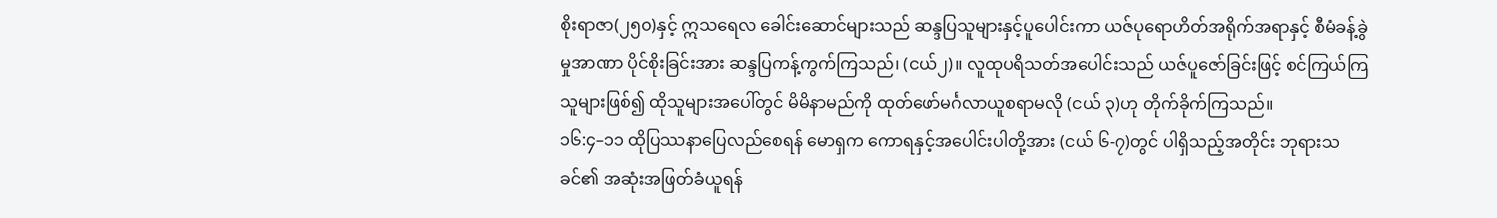စိုးရာဇာ(၂၅၀)နှင့် ဣသရေလ ခေါင်းဆောင်များသည် ဆန္ဒပြသူများနှင့်ပူပေါင်းကာ ယဇ်ပုရောဟိတ်အရိုက်အရာနှင့် စီမံခန့်ခွဲမှုအာဏာ ပိုင်စိုးခြင်းအား ဆန္ဒပြကန့်ကွက်ကြသည်၊ (ငယ်၂)။ လူထုပရိသတ်အပေါင်းသည် ယဇ်ပူဇော်ခြင်းဖြင့် စင်ကြယ်ကြသူများဖြစ်၍ ထိုသူများအပေါ်တွင် မိမိနာမည်ကို ထုတ်ဖော်မင်္ဂလာယူစရာမလို (ငယ် ၃)ဟု တိုက်ခိုက်ကြသည်။
၁၆:၄–၁၁ ထိုပြဿနာပြေလည်စေရန် မောရှက ကောရနှင့်အပေါင်းပါတို့အား (ငယ် ၆-၇)တွင် ပါရှိသည့်အတိုင်း ဘုရားသခင်၏ အဆုံးအဖြတ်ခံယူရန်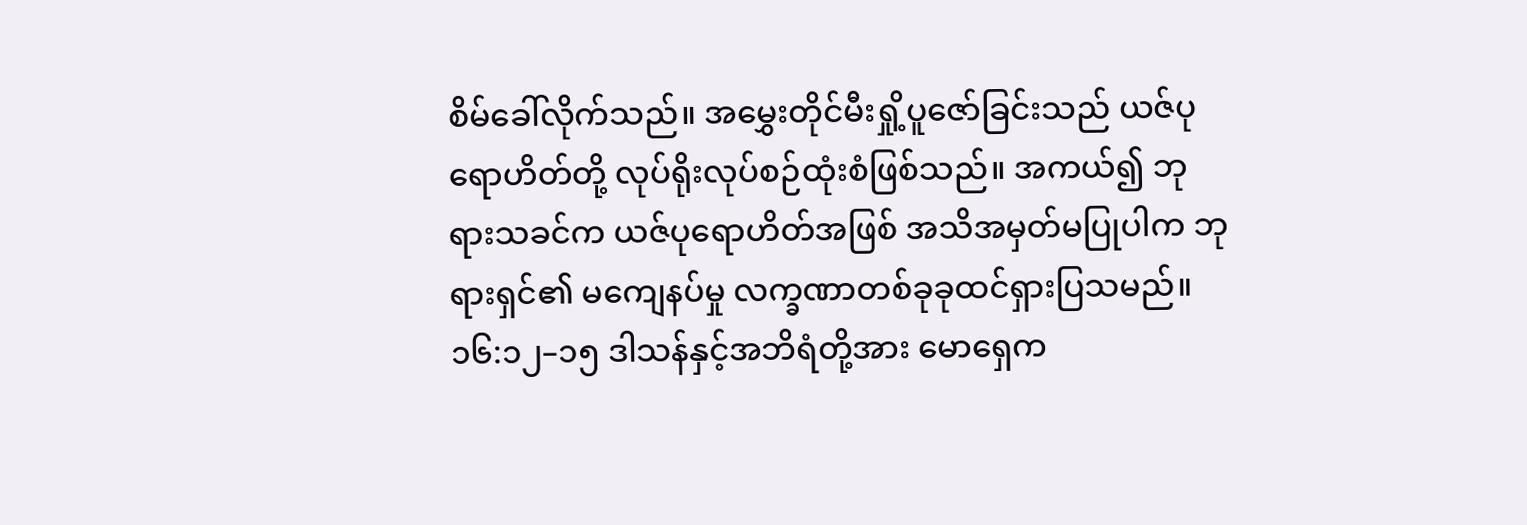စိမ်ခေါ်လိုက်သည်။ အမွှေးတိုင်မီးရှို့ပူဇော်ခြင်းသည် ယဇ်ပုရောဟိတ်တို့ လုပ်ရိုးလုပ်စဉ်ထုံးစံဖြစ်သည်။ အကယ်၍ ဘုရားသခင်က ယဇ်ပုရောဟိတ်အဖြစ် အသိအမှတ်မပြုပါက ဘုရားရှင်၏ မကျေနပ်မှု လက္ခဏာတစ်ခုခုထင်ရှားပြသမည်။
၁၆:၁၂–၁၅ ဒါသန်နှင့်အဘိရံတို့အား မောရှေက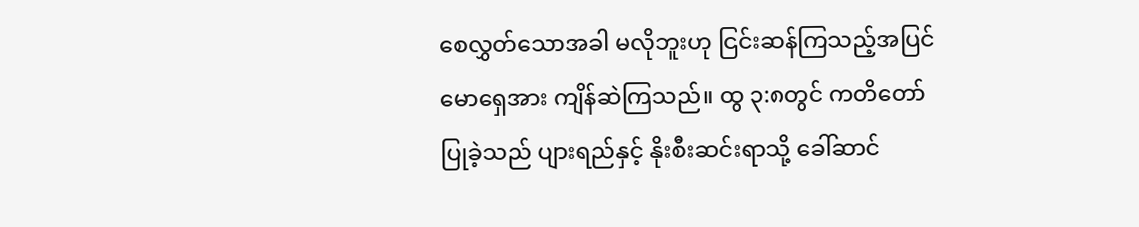စေလွှတ်သောအခါ မလိုဘူးဟု ငြင်းဆန်ကြသည့်အပြင် မောရှေအား ကျိန်ဆဲကြသည်။ ထွ ၃:၈တွင် ကတိတော်ပြုခဲ့သည် ပျားရည်နှင့် နိုးစီးဆင်းရာသို့ ခေါ်ဆာင်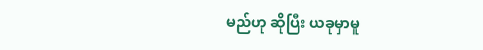မည်ဟု ဆိုပြီး ယခုမှာမူ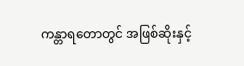ကန္တာရတောတွင် အဖြစ်ဆိုးနှင့်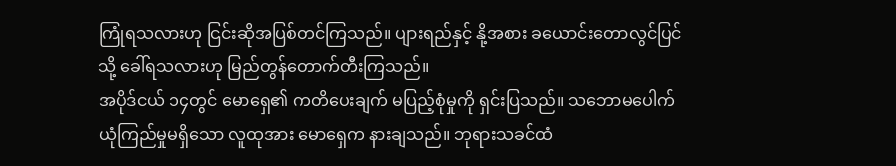ကြုံရသလားဟု ငြင်းဆိုအပြစ်တင်ကြသည်။ ပျားရည်နှင့် နို့အစား ခယောင်းတောလွင်ပြင်သို့ ခေါ်ရသလားဟု မြည်တွန်တောက်တီးကြသည်။
အပိုဒ်ငယ် ၁၄တွင် မောရှေ၏ ကတိပေးချက် မပြည့်စုံမှုကို ရှင်းပြသည်။ သဘောမပေါက် ယုံကြည်မှုမရှိသော လူထုအား မောရှေက နားချသည်။ ဘုရားသခင်ထံ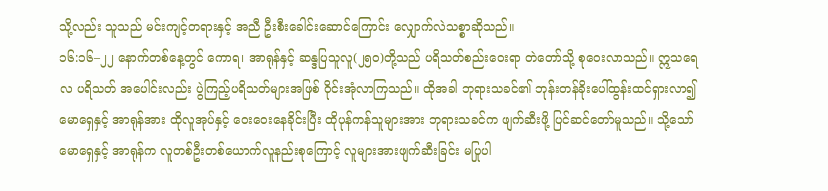သို့လည်း သူသည် မင်းကျင့်တရားနှင့် အညီ ဦးစီးခေါင်းဆောင်ကြောင်း လျှောက်လဲသစ္စာဆိုသည်။
၁၆:၁၆–၂၂ နောက်တစ်နေ့တွင် ကောရ၊ အာရုန်နှင့် ဆန္ဒပြသူလူ(၂၅၀)တို့သည် ပရိသတ်စည်းဝေးရာ တဲတော်သို့ စုဝေးလာသည်။ ဣသရေလ ပရိသတ် အပေါင်းလည်း ပွဲကြည့်ပရိသတ်များအဖြစ် ဝိုင်းအုံလာကြသည်။ ထိုအခါ ဘုရားသခင်၏ ဘုန်းတန်ခိုးပေါ်ထွန်းထင်ရှားလာ၍ မောရှေနှင့် အာရုန်အား ထိုလူအုပ်နှင့် ဝေးဝေးနေခိုင်းပြီး ထိုပုန်ကန်သူများအား ဘုရားသခင်က ဖျက်ဆီးဖို့ ပြင်ဆင်တော်မူသည်။ သို့သော် မောရှေနှင့် အာရုန်က လူတစ်ဦးတစ်ယောက်လူနည်းစုကြောင့် လူများအားဖျက်ဆီးခြင်း မပြုပါ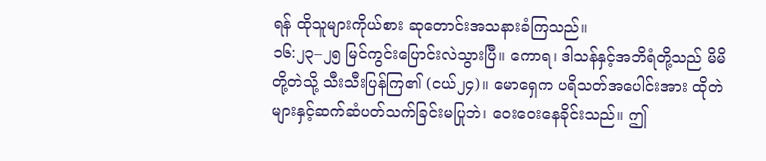ရန် ထိုသူများကိုယ်စား ဆုတောင်းအသနားခံကြသည်။
၁၆:၂၃–၂၅ မြင်ကွင်းပြောင်းလဲသွားပြီ။ ကောရ၊ ဒါသန်နှင့်အဘိရံတို့သည် မိမိတို့တဲသို့ သီးသီးပြန်ကြ၏ (ငယ်၂၄)။ မောရှေက ပရိသတ်အပေါင်းအား ထိုတဲများနှင့်ဆက်ဆံပတ်သက်ခြင်းမပြုဘဲ၊ ဝေးဝေးနေခိုင်းသည်။ ဤ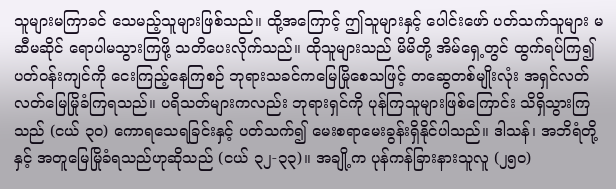သူများမကြာခင် သေမည့်သူများဖြစ်သည်။ ထို့အကြောင့် ဤသူများနှင့် ပေါင်းဖော် ပတ်သက်သူများ မဆီမဆိုင် ရောပါမသွားကြဖို့ သတိပေးလိုက်သည်။ ထိုသူများသည် မိမိတို့ အိမ်ရှေ့တွင် ထွက်ရပ်ကြ၍ ပတ်ဝန်းကျင်ကို ငေးကြည့်နေကြစဉ် ဘုရားသခင်ကမြေမြိုစေသဖြင့် တဆွေတစ်မျိုးလုံး အရှင်လတ်လတ်မြေမြိုခံကြရသည်။ ပရိသတ်များကလည်း ဘုရားရှင်ကို ပုန်ကြသူများဖြစ်ကြောင်း သိရှိသွားကြသည် (ငယ် ၃၀) ကောရသေရခြင်းနှင့် ပတ်သက်၍ မေးစရာမေးခွန်းရှိနိုင်ပါသည်။ ဒါသန်၊ အဘိရံတို့နှင့် အတူမြေမြိုခံရသည်ဟုဆိုသည် (ငယ် ၃၂-၃၃)။ အချို့က ပုန်ကန်ခြားနားသူလူ (၂၅၀)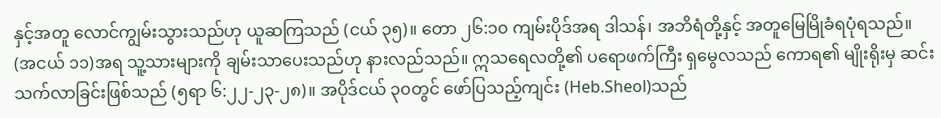နှင့်အတူ လောင်ကျွမ်းသွားသည်ဟု ယူဆကြသည် (ငယ် ၃၅)။ တော ၂၆:၁၀ ကျမ်းပိုဒ်အရ ဒါသန်၊ အဘိရံတို့နှင့် အတူမြေမြိုခံရပုံရသည်။ (အငယ် ၁၁)အရ သူ့သားများကို ချမ်းသာပေးသည်ဟု နားလည်သည်။ ဣသရေလတို့၏ ပရောဖက်ကြီး ရှမွေလသည် ကောရ၏ မျိုးရိုးမှ ဆင်းသက်လာခြင်းဖြစ်သည် (၅ရာ ၆:၂၂-၂၃-၂၈)။ အပိုဒ်ငယ် ၃၀တွင် ဖော်ပြသည့်ကျင်း (Heb.Sheol)သည်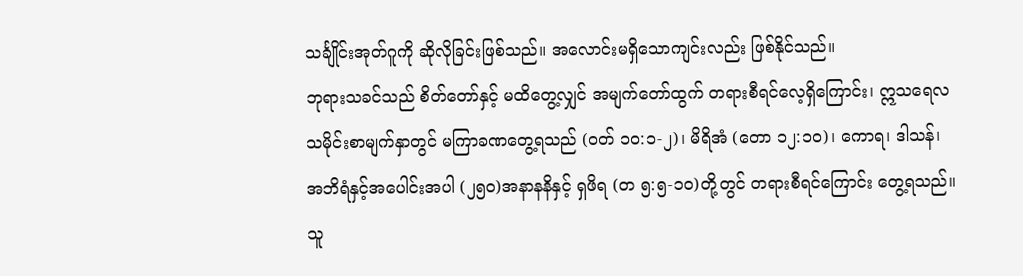သင်္ချိုင်းအုတ်ဂူကို ဆိုလိုခြင်းဖြစ်သည်။ အလောင်းမရှိသောကျင်းလည်း ဖြစ်နိုင်သည်။
ဘုရားသခင်သည် စိတ်တော်နှင့် မထိတွေ့လျှင် အမျက်တော်ထွက် တရားစီရင်လေ့ရှိကြောင်း၊ ဣသရေလသမိုင်းစာမျက်နှာတွင် မကြာခဏတွေ့ရသည် (ဝတ် ၁၀:၁-၂)၊ မိရိအံ (တော ၁၂:၁၀)၊ ကောရ၊ ဒါသန်၊ အဘိရံနှင့်အပေါင်းအပါ (၂၅၀)အနာနနိနှင့် ရှဖိရ (တ ၅:၅-၁၀)တို့တွင် တရားစီရင်ကြောင်း တွေ့ရသည်။ သူ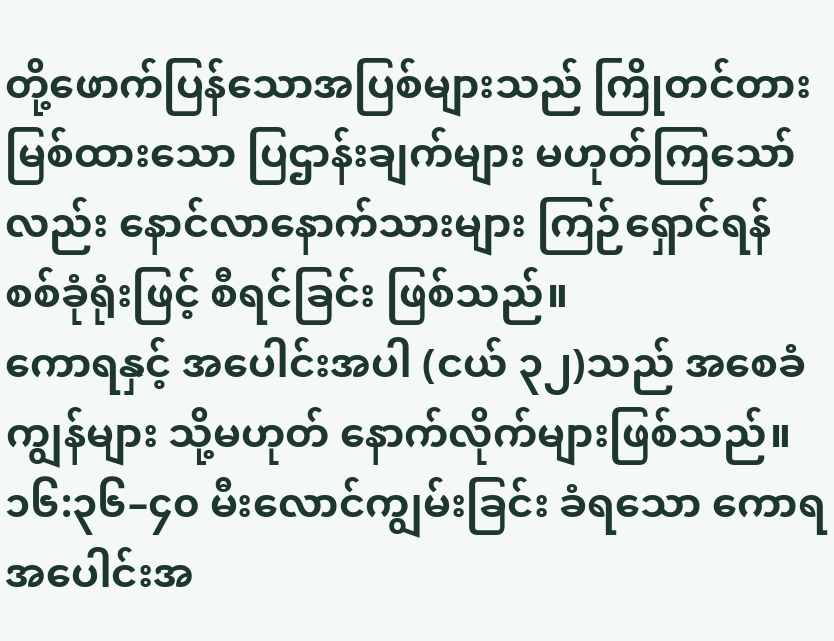တို့ဖောက်ပြန်သောအပြစ်များသည် ကြိုတင်တားမြစ်ထားသော ပြဌာန်းချက်များ မဟုတ်ကြသော်လည်း နောင်လာနောက်သားများ ကြဉ်ရှောင်ရန် စစ်ခုံရုံးဖြင့် စီရင်ခြင်း ဖြစ်သည်။
ကောရနှင့် အပေါင်းအပါ (ငယ် ၃၂)သည် အစေခံကျွန်များ သို့မဟုတ် နောက်လိုက်များဖြစ်သည်။
၁၆:၃၆–၄၀ မီးလောင်ကျွမ်းခြင်း ခံရသော ကောရအပေါင်းအ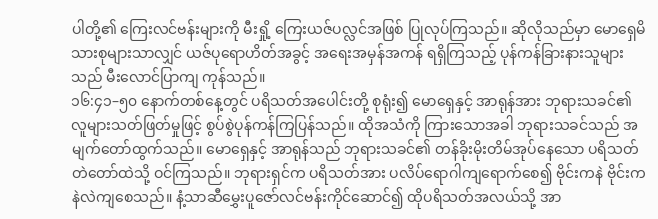ပါတို့၏ ကြေးလင်ဗန်းများကို မီးရှို့ ကြေးယဇ်ပလ္လင်အဖြစ် ပြုလုပ်ကြသည်။ ဆိုလိုသည်မှာ မောရှေမိသားစုများသာလျှင် ယဇ်ပုရောဟိတ်အခွင့် အရေးအမှန်အကန် ရရှိကြသည့် ပုန်ကန်ခြားနားသူများသည် မီးလောင်ပြာကျ ကုန်သည်။
၁၆:၄၁–၅၀ နောက်တစ်နေ့တွင် ပရိသတ်အပေါင်းတို့ စုရုံး၍ မောရှေနှင့် အာရုန်အား ဘုရားသခင်၏ လူများသတ်ဖြတ်မှုဖြင့် စွပ်စွဲပုန်ကန်ကြပြန်သည်။ ထိုအသံကို ကြားသောအခါ ဘုရားသခင်သည် အမျက်တော်ထွက်သည်။ မောရှေနှင့် အာရုန်သည် ဘုရားသခင်၏ တန်ခိုးမိုးတိမ်အုပ်နေသော ပရိသတ်တဲတော်ထဲသို့ ဝင်ကြသည်။ ဘုရားရှင်က ပရိသတ်အား ပလိပ်ရောဂါကျရောက်စေ၍ ဗိုင်းကနဲ ဗိုင်းကနဲလဲကျစေသည်။ နံ့သာဆီမွှေးပူဇော်လင်ဗန်းကိုင်ဆောင်၍ ထိုပရိသတ်အလယ်သို့ အာ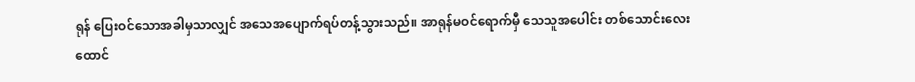ရုန် ပြေးဝင်သောအခါမှသာလျှင် အသေအပျောက်ရပ်တန့်သွားသည်။ အာရုန်မဝင်ရောက်မှီ သေသူအပေါင်း တစ်သောင်းလေးထောင်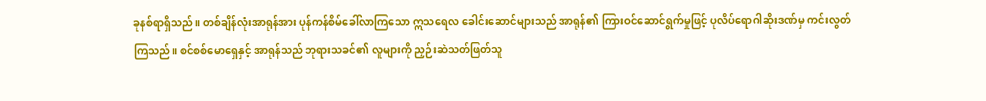ခုနစ်ရာရှိသည်။ တစ်ချိန်လုံးအာရုန်အား ပုန်ကန်စိမ်ခေါ်လာကြသော ဣသရေလ ခေါင်းဆောင်များသည် အာရုန်၏ ကြားဝင်ဆောင်ရွက်မှုဖြင့် ပုလိပ်ရောဂါဆိုးဒဏ်မှ ကင်းလွတ်ကြသည်။ စင်စစ်မောရှေနှင့် အာရုန်သည် ဘုရားသခင်၏ လူများကို ညှဉ်းဆဲသတ်ဖြတ်သူ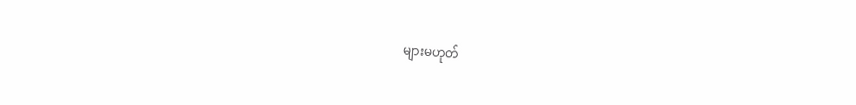များမဟုတ်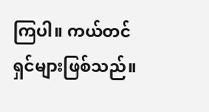ကြပါ။ ကယ်တင်ရှင်များဖြစ်သည်။